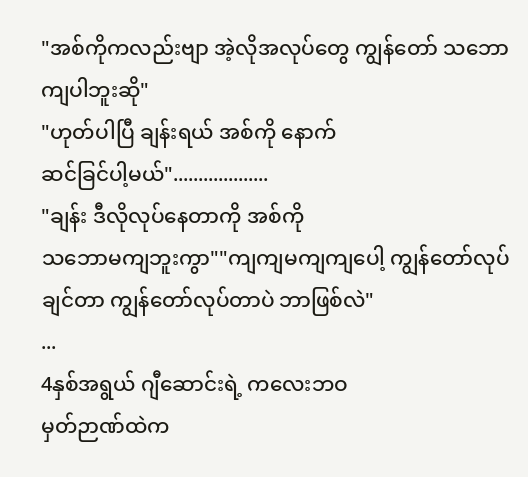"အစ်ကိုကလည်းဗျာ အဲ့လိုအလုပ်တွေ ကျွန်တော် သဘောကျပါဘူးဆို"
"ဟုတ်ပါပြီ ချန်းရယ် အစ်ကို နောက်
ဆင်ခြင်ပါ့မယ်"...................
"ချန်း ဒီလိုလုပ်နေတာကို အစ်ကို
သဘောမကျဘူးကွာ""ကျကျမကျကျပေါ့ ကျွန်တော်လုပ်ချင်တာ ကျွန်တော်လုပ်တာပဲ ဘာဖြစ်လဲ"
...
4နှစ်အရွယ် ဂျီဆောင်းရဲ့ ကလေးဘဝ
မှတ်ဉာဏ်ထဲက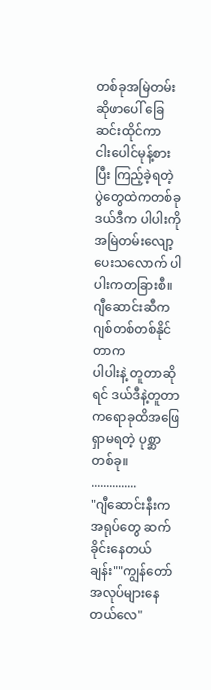တစ်ခုအမြဲတမ်းဆိုဖာပေါ် ခြေဆင်းထိုင်ကာ
ငါးပေါင်မုန့်စားပြီး ကြည့်ခဲ့ရတဲ့ ပွဲတွေထဲကတစ်ခုဒယ်ဒီက ပါပါးကို အမြဲတမ်းလျော့ပေးသလောက် ပါပါးကတခြားစီ။
ဂျီဆောင်းဆီက ဂျစ်တစ်တစ်နိုင်တာက
ပါပါးနဲ့ တူတာဆိုရင် ဒယ်ဒီနဲ့တူတာကရောခုထိအဖြေရှာမရတဲ့ ပုစ္ဆာတစ်ခု။
...............
"ဂျီဆောင်းနီးက အရုပ်တွေ ဆက်ခိုင်းနေတယ်ချန်း""ကျွန်တော် အလုပ်များနေတယ်လေ"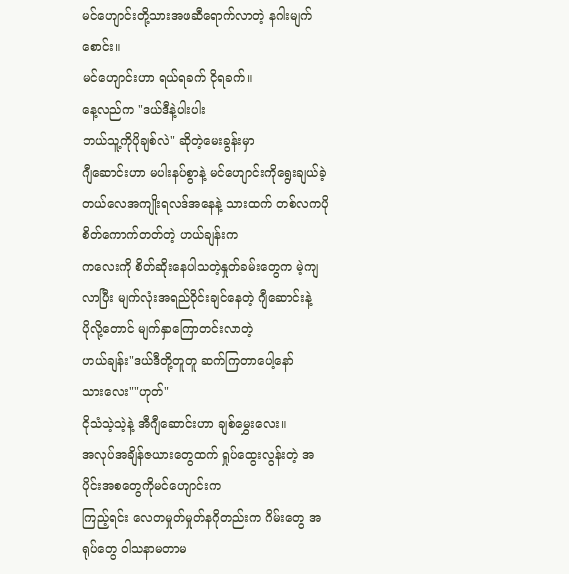မင်ဟျောင်းတို့သားအဖဆီရောက်လာတဲ့ နဂါးမျက်စောင်း။
မင်ဟျောင်းဟာ ရယ်ရခက် ငိုရခက်။
နေ့လည်က "ဒယ်ဒီနဲ့ပါးပါး
ဘယ်သူ့ကိုပိုချစ်လဲ" ဆိုတဲ့မေးခွန်းမှာ
ဂျီဆောင်းဟာ မပါးနပ်စွာနဲ့ မင်ဟျောင်းကိုရွေးချယ်ခဲ့တယ်လေအကျိုးရလဒ်အနေနဲ့ သားထက် တစ်လကပိုစိတ်ကောက်တတ်တဲ့ ဟယ်ချန်းက
ကလေးကို စိတ်ဆိုးနေပါသတဲ့နှုတ်ခမ်းတွေက မဲ့ကျလာပြီး မျက်လုံးအရည်ဝိုင်းချင်နေတဲ့ ဂျီဆောင်းနဲ့
ပိုလို့တောင် မျက်နှာကြောတင်းလာတဲ့
ဟယ်ချန်း"ဒယ်ဒီတို့တူတူ ဆက်ကြတာပေါ့နော်
သားလေး""ဟုတ်"
ငိုသံသဲ့သဲ့နဲ့ အီဂျီဆောင်းဟာ ချစ်မွှေးလေး။
အလုပ်အချိန်ဇယားတွေထက် ရှုပ်ထွေးလွန်းတဲ့ အပိုင်းအစတွေကိုမင်ဟျောင်းက
ကြည့်ရင်း လေတမှုတ်မှုတ်နဂိုတည်းက ဂိမ်းတွေ အရုပ်တွေ ဝါသနာမတာမ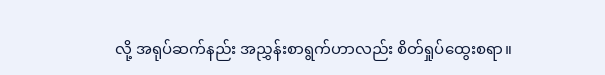လို့ အရုပ်ဆက်နည်း အညွှန်းစာရွက်ဟာလည်း စိတ်ရှုပ်ထွေးစရာ။